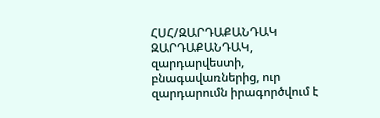ՀՍՀ/ԶԱՐԴԱՔԱՆԴԱԿ
ԶԱՐԴԱՔԱՆԴԱԿ, զարդարվեստի, բնագավառներից, ուր զարդարումն իրագործվում է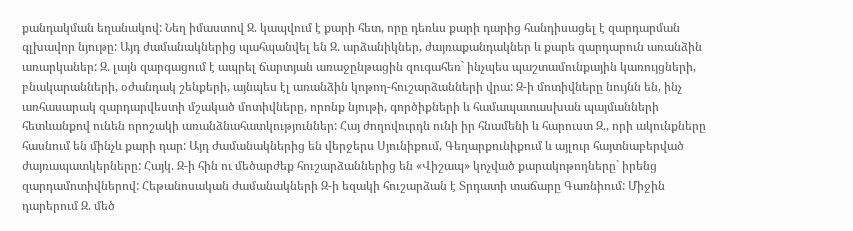քանդակման եղանակով: Նեղ իմաստով Զ. կապվում է քարի հետ, որը դեռևս քարի դարից հանդիսացել է զարդարման գլխավոր նյութը: Այդ ժամանակներից պահպանվել են Զ. արձանիկներ, ժայռաքանդակներ և քարե զարդարուն առանձին առարկաներ: Զ. լայն զարգացում է ապրել ճարտյան առաջընթացին զուգահեռ` ինչպես պաշտամունքային կառույցների, բնակարանների, օժանդակ շենքերի, այնպես էլ առանձին կոթող-հուշարձանների վրա: Զ-ի մոտիվները նույնն են, ինչ առհասարակ զարդարվեստի մշակած մոտիվները, որոնք նյութի, գործիքների և համապատասխան պայմանների հետևանքով ունեն որոշակի առանձնահատկություններ: Հայ ժողովուրդն ունի իր հնամենի և հարուստ Զ., որի ակունքները հասնում են մինչև քարի դար: Այդ ժամանակներից են վերջերս Սյունիքում, Գեղարքունիքում և այլուր հայտնաբերված ժայռապատկերները: Հայկ. Զ-ի հին ու մեծարժեք հուշարձաններից են «Վիշապ» կոչված քարակոթողները` իրենց զարդամոտիվներով: Հեթանոսական ժամանակների Զ-ի եզակի հուշարձան է Տրդատի տաճարը Գառնիում: Միջին դարերում Զ. մեծ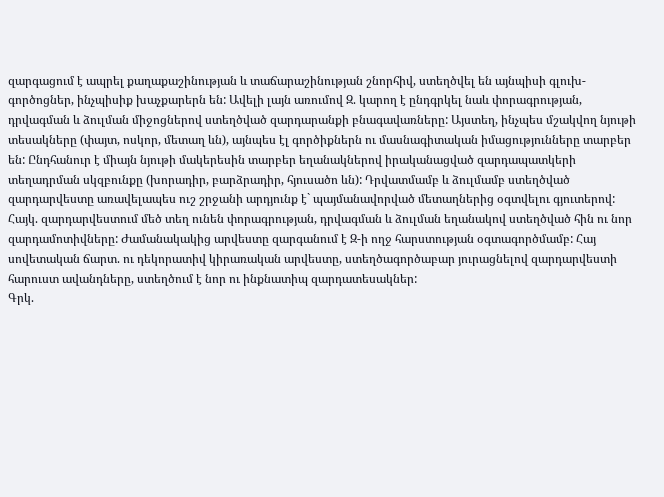զարգացում է ապրել քաղաքաշինության և տաճարաշինության շնորհիվ, ստեղծվել են այնպիսի գլուխ-գործոցներ, ինչպիսիք խաչքարերն են: Ավելի լայն առումով Զ. կարող է ընդգրկել նաև փորագրության, դրվագման և ձուլման միջոցներով ստեղծված զարդարանքի բնագավառները: Այստեղ, ինչպես մշակվող նյութի տեսակները (փայտ, ոսկոր, մետաղ ևն), այնպես էլ գործիքներն ու մասնագիտական իմացությունները տարբեր են: Ընդհանուր է միայն նյութի մակերեսին տարբեր եղանակներով իրականացված զարդապատկերի տեղադրման սկզբունքը (խորադիր, բարձրադիր, հյուսածո ևն): Դրվատմամբ և ձուլմամբ ստեղծված զարդարվեստը առավելապես ուշ շրջանի արդյունք է` պայմանավորված մետաղներից օգտվելու գյուտերով: Հայկ. զարդարվեստում մեծ տեղ ունեն փորագրության, դրվագման և ձուլման եղանակով ստեղծված հին ու նոր զարդամոտիվները: Ժամանակակից արվեստը զարգանում է Զ-ի ողջ հարստության օգտագործմամբ: Հայ սովետական ճարտ. ու դեկորատիվ կիրառական արվեստը, ստեղծագործաբար յուրացնելով զարդարվեստի հարուստ ավանդները, ստեղծում է նոր ու ինքնատիպ զարդատեսակներ:
Գրկ.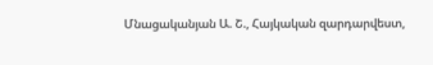Մնացականյան Ա. Շ., Հայկական զարդարվեստ,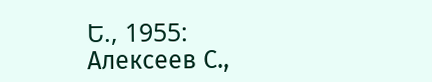Ե., 1955: Алексеев С.,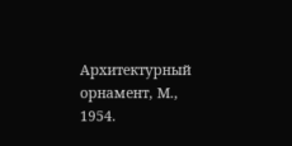Архитектурный орнамент, М., 1954.